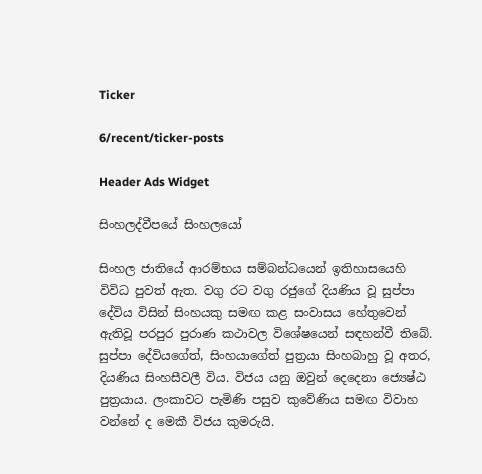Ticker

6/recent/ticker-posts

Header Ads Widget

සිංහලද්වීපයේ සිංහලයෝ

සිංහල ජාතියේ ආරම්භය සම්බන්ධයෙන් ඉතිහාසයෙහි විවිධ පුවත් ඇත. වගු රට වගු රජුගේ දියණිය වූ සුප්පා දේවිය විසින් සිංහයකු සමඟ කළ සංවාසය හේතුවෙන් ඇතිවූ පරපුර පුරාණ කථාවල විශේෂයෙන් සඳහන්වී තිබේ. සුප්පා දේවියගේත්, සිංහයාගේත් පුත්‍රයා සිංහබාහු වූ අතර, දියණිය සිංහසීවලී විය. විජය යනු ඔවුන් දෙදෙනා ජ්‍යෙෂ්ඨ පුත්‍රයාය. ලංකාවට පැමිණි පසුව කුවේණිය සමඟ විවාහ වන්නේ ද මෙකී විජය කුමරුයි.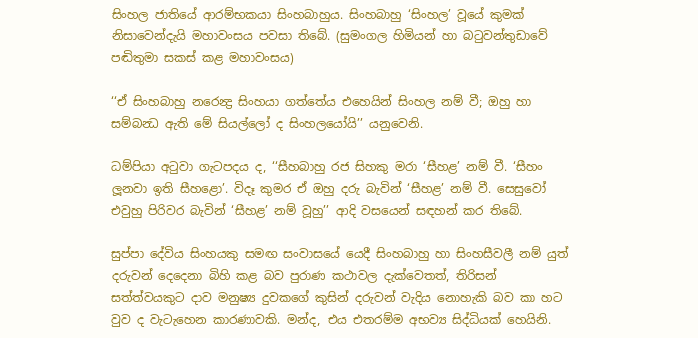සිංහල ජාතියේ ආරම්භකයා සිංහබාහුය. සිංහබාහු ‘සිංහල’ වූයේ කුමක් නිසාවෙන්දැයි මහාවංසය පවසා තිබේ. (සුමංගල හිමියන් හා බටුවන්තුඩාවේ පඬිතුමා සකස් කළ මහාවංසය)

‘‘ඒ සිංහබාහු නරෙන්‍ද්‍ර සිංහයා ගත්තේය එහෙයින් සිංහල නම් වී; ඔහු හා සම්බන්‍ධ ඇති මේ සියල්ලෝ ද සිංහලයෝයි’’ යනුවෙනි.

ධම්පියා අටුවා ගැටපදය ද, ‘‘සීහබාහු රජ සිහකු මරා ‘සීහළ’ නම් වී. ‘සීහං ලූනවා ඉති සීහළො’. විදෑ කුමර ඒ ඔහු දරු බැවින් ‘සීහළ’ නම් වී. සෙසුවෝ එවුහු පිරිවර බැවින් ‘සීහළ’ නම් වූහු’’ ආදි වසයෙන් සඳහන් කර තිබේ.

සුප්පා දේවිය සිංහයකු සමඟ සංවාසයේ යෙදී සිංහබාහු හා සිංහසීවලී නම් යුත් දරුවන් දෙදෙනා බිහි කළ බව පුරාණ කථාවල දැක්වෙතත්, තිරිසන් සත්ත්වයකුට දාව මනුෂ්‍ය දුවකගේ කුසින් දරුවන් වැදිය නොහැකි බව කා හට වුව ද වැටැහෙන කාරණාවකි. මන්ද, එය එතරම්ම අභව්‍ය සිද්ධියක් හෙයිනි.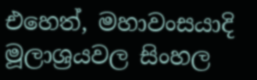එහෙත්, මහාවංසයාදි මූලාශ්‍රයවල සිංහල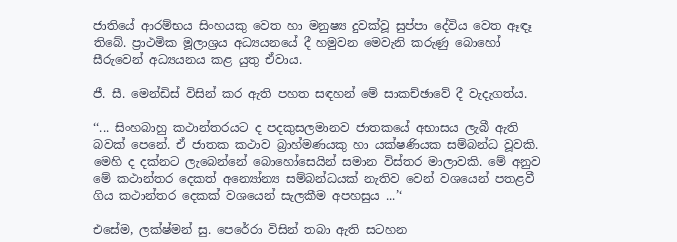ජාතියේ ආරම්භය සිංහයකු වෙත හා මනුෂ්‍ය දුවක්වූ සුප්පා දේවිය වෙත ඈඳෑ තිබේ. ප්‍රාථමික මූලාශ්‍රය අධ්‍යයනයේ දී හමුවන මෙවැනි කරුණු බොහෝ සීරුවෙන් අධ්‍යයනය කළ යුතු ඒවාය.

ජී. සී. මෙන්ඩිස් විසින් කර ඇති පහත සඳහන් මේ සාකච්ඡාවේ දී වැදැගත්ය.

‘‘... සිංහබාහු කථාන්තරයට ද පදකුසලමානව ජාතකයේ අභාසය ලැබී ඇති බවක් පෙනේ. ඒ ජාතක කථාව බ්‍රාහ්මණයකු හා යක්ෂණියක සම්බන්ධ වූවකි. මෙහි ද දක්නට ලැබෙන්නේ බොහෝසෙයින් සමාන විස්තර මාලාවකි. මේ අනුව මේ කථාන්තර දෙකත් අන්‍යෝන්‍ය සම්බන්ධයක් නැතිව වෙන් වශයෙන් පතළවී ගිය කථාන්තර දෙකක් වශයෙන් සැලකීම අපහසුය ...’‘

එසේම, ලක්ෂ්මන් සු. පෙරේරා විසින් තබා ඇති සටහන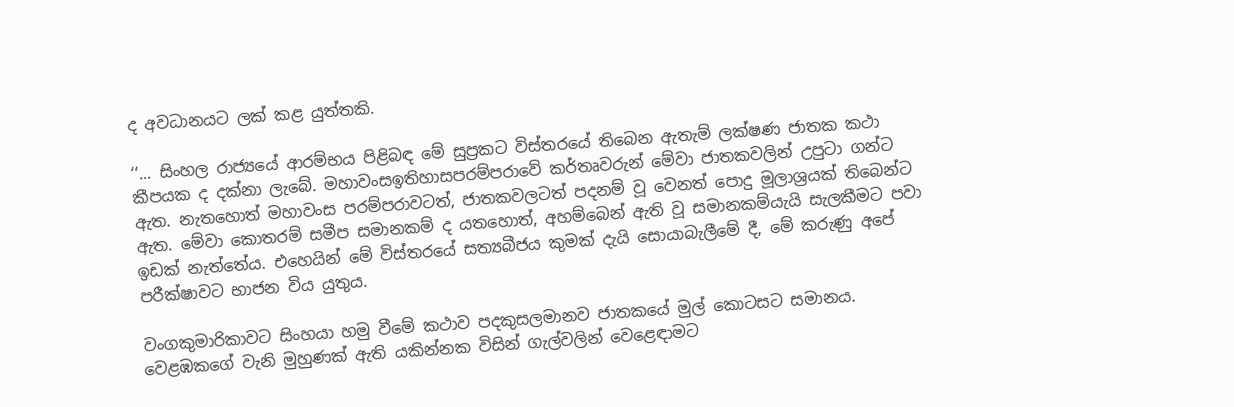ද අවධානයට ලක් කළ යුත්තකි.

‘‘... සිංහල රාජ්‍යයේ ආරම්භය පිළිබඳ මේ සුප්‍රකට විස්තරයේ තිබෙන ඇතැම් ලක්ෂණ ජාතක කථා කීපයක ද දක්නා ලැබේ. මහාවංසඉතිහාසපරම්පරාවේ කර්තෘවරුන් මේවා ජාතකවලින් උපුටා ගන්ට ඇත. නැතහොත් මහාවංස පරම්පරාවටත්, ජාතකවලටත් පදනම් වූ වෙනත් පොදු මූලාශ්‍රයක් තිබෙන්ට ඇත. මේවා කොතරම් සමීප සමානකම් ද යතහොත්, අහම්බෙන් ඇති වූ සමානකම්යැයි සැලකීමට පවා ඉඩක් නැත්තේය. එහෙයින් මේ විස්තරයේ සත්‍යබීජය කුමක් දැයි සොයාබැලීමේ දී, මේ කරුණු අපේ පරීක්ෂාවට භාජන විය යුතුය.

වංගකුමාරිකාවට සිංහයා හමු වීමේ කථාව පදකුසලමානව ජාතකයේ මුල් කොටසට සමානය. වෙළඹකගේ වැනි මුහුණක් ඇති යකින්නක විසින් ගැල්වලින් වෙළෙඳාමට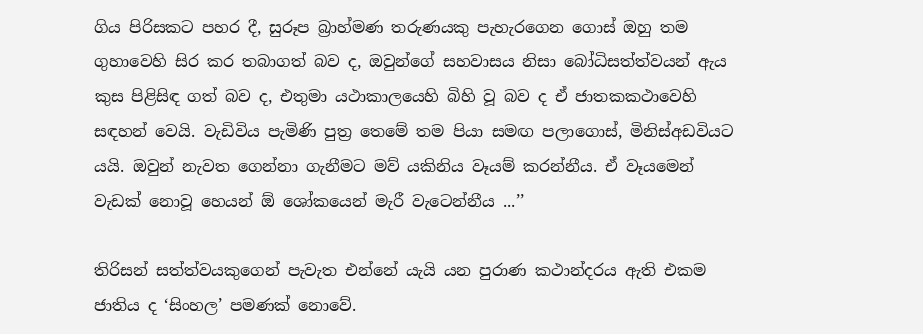ගිය පිරිසකට පහර දී, සුරූප බ්‍රාහ්මණ තරුණයකු පැහැරගෙන ගොස් ඔහු තම ගුහාවෙහි සිර කර තබාගත් බව ද, ඔවුන්ගේ සහවාසය නිසා බෝධිසත්ත්වයන් ඇය කුස පිළිසිඳ ගත් බව ද, එතුමා යථාකාලයෙහි බිහි වූ බව ද ඒ ජාතකකථාවෙහි සඳහන් වෙයි. වැඩිවිය පැමිණි පුත්‍ර තෙමේ තම පියා සමඟ පලාගොස්, මිනිස්අඩවියට යයි. ඔවුන් නැවත ගෙන්නා ගැනීමට මව් යකිනිය වෑයම් කරන්නීය. ඒ වෑයමෙන් වැඩක් නොවූ හෙයන් ඕ ශෝකයෙන් මැරී වැටෙන්නීය ...’’

තිරිසන් සත්ත්වයකුගෙන් පැවැත එන්නේ යැයි යන පුරාණ කථාන්දරය ඇති එකම ජාතිය ද ‘සිංහල’ පමණක් නොවේ.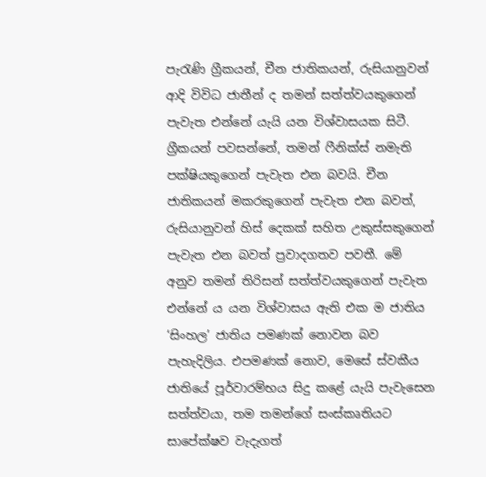පැරැණි ග්‍රීකයන්, චීන ජාතිකයන්, රුසියානුවන් ආදි විවිධ ජාතීන් ද තමන් සත්ත්වයකුගෙන් පැවැත එන්නේ යැයි යන විශ්වාසයක සිටී. ග්‍රීකයන් පවසන්නේ, තමන් ෆීනික්ස් නමැති පක්ෂියකුගෙන් පැවැත එන බවයි. චීන ජාතිකයන් මකරකුගෙන් පැවැත එන බවත්, රුසියානුවන් හිස් දෙකක් සහිත උකුස්සකුගෙන් පැවැත එන බවත් ප්‍රවාදගතව පවතී. මේ අනුව තමන් තිරිසන් සත්ත්වයකුගෙන් පැවැත එන්නේ ය යන විශ්වාසය ඇති එක ම ජාතිය ‘සිංහල’ ජාතිය පමණක් නොවන බව පැහැදිලිය. එපමණක් නොව, මෙසේ ස්වකීය ජාතියේ පූර්වාරම්භය සිදු කළේ යැයි පැවැසෙන සත්ත්වයා, තම තමන්ගේ සංස්කෘතියට සාපේක්ෂව වැදැගත්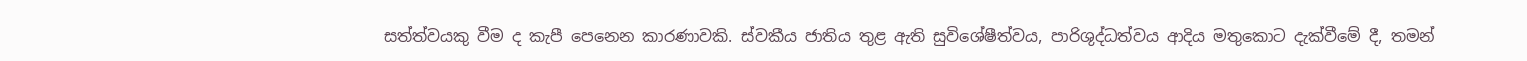සත්ත්වයකු වීම ද කැපී පෙනෙන කාරණාවකි. ස්වකීය ජාතිය තුළ ඇති සුවිශේෂීත්වය, පාරිශුද්ධත්වය ආදිය මතුකොට දැක්වීමේ දී, තමන්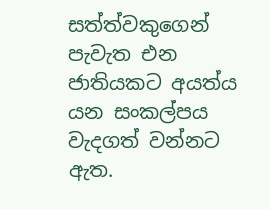සත්ත්වකුගෙන් පැවැත එන ජාතියකට අයත්ය යන සංකල්පය වැදගත් වන්නට ඇත.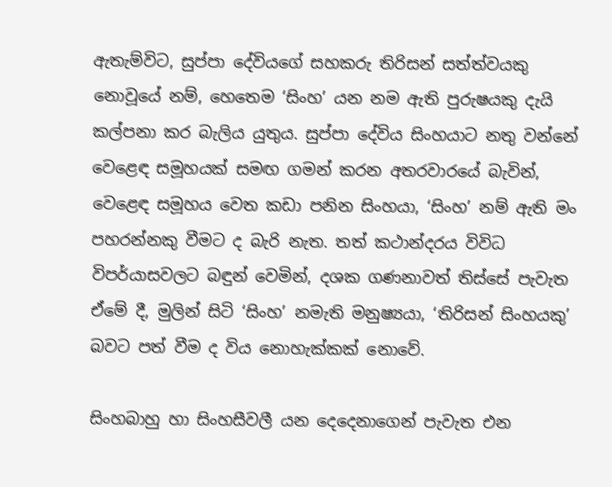ඇතැම්විට, සුප්පා දේවියගේ සහකරු තිරිසන් සත්ත්වයකු නොවූයේ නම්, හෙතෙම ‘සිංහ’ යන නම ඇති පුරුෂයකු දැයි කල්පනා කර බැලිය යුතුය. සුප්පා දේවිය සිංහයාට නතු වන්නේ වෙළෙඳ සමූහයක් සමඟ ගමන් කරන අතරවාරයේ බැවින්, වෙළෙඳ සමූහය වෙත කඩා පනින සිංහයා, ‘සිංහ’ නම් ඇති මං පහරන්නකු වීමට ද බැරි නැත. තත් කථාන්දරය විවිධ විපර්යාසවලට බඳුන් වෙමින්, දශක ගණනාවත් තිස්සේ පැවැත ඒමේ දී, මුලින් සිටි ‘සිංහ’ නමැති මනුෂ්‍යයා, ‘තිරිසන් සිංහයකු’ බවට පත් වීම ද විය නොහැක්කක් නොවේ.

සිංහබාහු හා සිංහසීවලී යන දෙදෙනාගෙන් පැවැත එන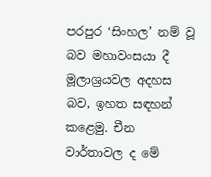පරපුර ‘සිංහල’ නම් වූ බව මහාවංසයා දී මූලාශ්‍රයවල අදහස බව, ඉහත සඳහන් කළෙමු. චීන වාර්තාවල ද මේ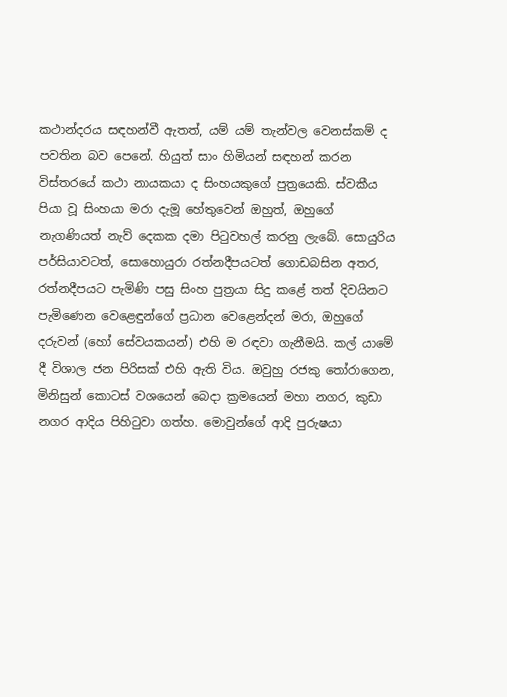කථාන්දරය සඳහන්වී ඇතත්, යම් යම් තැන්වල වෙනස්කම් ද පවතින බව පෙනේ. හියුත් සාං හිමියන් සඳහන් කරන විස්තරයේ කථා නායකයා ද සිංහයකුගේ පුත්‍රයෙකි. ස්වකීය පියා වූ සිංහයා මරා දැමූ හේතුවෙන් ඔහුත්, ඔහුගේ නැගණියත් නැව් දෙකක දමා පිටුවහල් කරනු ලැබේ. සොයුරිය පර්සියාවටත්, සොහොයුරා රත්නදීපයටත් ගොඩබසින අතර, රත්නදීපයට පැමිණි පසු සිංහ පුත්‍රයා සිදු කළේ තත් දිවයිනට පැමිණෙන වෙළෙඳුන්ගේ ප්‍රධාන වෙළෙන්දන් මරා, ඔහුගේ දරුවන් (හෝ සේවයකයන්) එහි ම රඳවා ගැනීමයි. කල් යාමේ දී විශාල ජන පිරිසක් එහි ඇති විය. ඔවුහු රජකු තෝරාගෙන, මිනිසුන් කොටස් වශයෙන් බෙදා ක්‍රමයෙන් මහා නගර, කුඩා නගර ආදිය පිහිටුවා ගත්හ. මොවුන්ගේ ආදි පුරුෂයා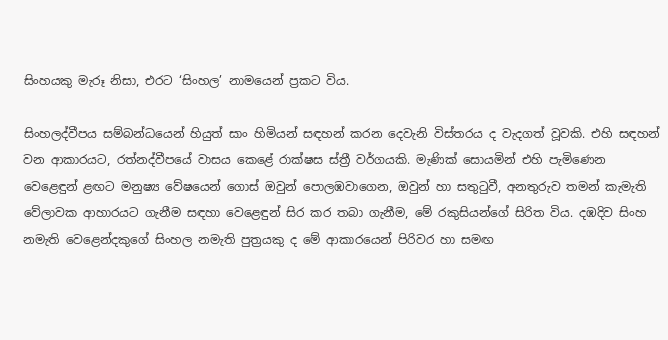සිංහයකු මැරූ නිසා, එරට ‘සිංහල’ නාමයෙන් ප්‍රකට විය.

සිංහලද්වීපය සම්බන්ධයෙන් හියුත් සාං හිමියන් සඳහන් කරන දෙවැනි විස්තරය ද වැදගත් වූවකි. එහි සඳහන් වන ආකාරයට, රත්නද්වීපයේ වාසය කෙළේ රාක්ෂස ස්ත්‍රී වර්ගයකි. මැණික් සොයමින් එහි පැමිණෙන වෙළෙඳුන් ළඟට මනුෂ්‍ය වේෂයෙන් ගොස් ඔවුන් පොලඹවාගෙන, ඔවුන් හා සතුටුවී, අනතුරුව තමන් කැමැති වේලාවක ආහාරයට ගැනීම සඳහා වෙළෙඳුන් සිර කර තබා ගැනීම, මේ රකුසියන්ගේ සිරිත විය. දඹදිව සිංහ නමැති වෙළෙන්දකුගේ සිංහල නමැති පුත්‍රයකු ද මේ ආකාරයෙන් පිරිවර හා සමඟ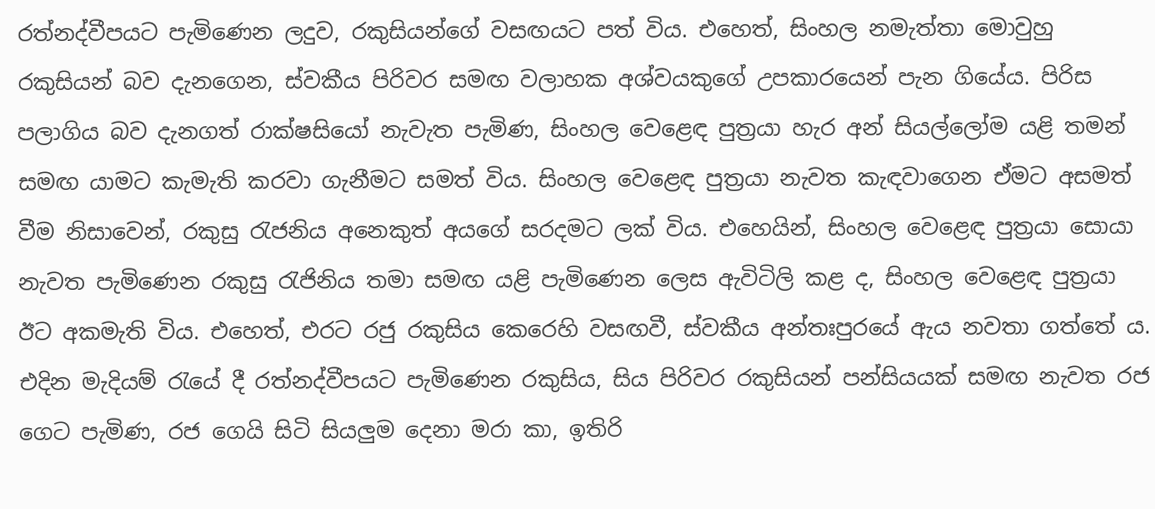රත්නද්වීපයට පැමිණෙන ලදුව, රකුසියන්ගේ වසඟයට පත් විය. එහෙත්, සිංහල නමැත්තා මොවුහු රකුසියන් බව දැනගෙන, ස්වකීය පිරිවර සමඟ වලාහක අශ්වයකුගේ උපකාරයෙන් පැන ගියේය. පිරිස පලාගිය බව දැනගත් රාක්ෂසියෝ නැවැත පැමිණ, සිංහල වෙළෙඳ පුත්‍රයා හැර අන් සියල්ලෝම යළි තමන් සමඟ යාමට කැමැති කරවා ගැනීමට සමත් විය. සිංහල වෙළෙඳ පුත්‍රයා නැවත කැඳවාගෙන ඒමට අසමත් වීම නිසාවෙන්, රකුසු රැජනිය අනෙකුත් අයගේ සරදමට ලක් විය. එහෙයින්, සිංහල වෙළෙඳ පුත්‍රයා සොයා නැවත පැමිණෙන රකුසු රැජිනිය තමා සමඟ යළි පැමිණෙන ලෙස ඇවිටිලි කළ ද, සිංහල වෙළෙඳ පුත්‍රයා ඊට අකමැති විය. එහෙත්, එරට රජු රකුසිය කෙරෙහි වසඟවී, ස්වකීය අන්තඃපුරයේ ඇය නවතා ගත්තේ ය. එදින මැදියම් රැයේ දී රත්නද්වීපයට පැමිණෙන රකුසිය, සිය පිරිවර රකුසියන් පන්සියයක් සමඟ නැවත රජ ගෙට පැමිණ, රජ ගෙයි සිටි සියලුම දෙනා මරා කා, ඉතිරි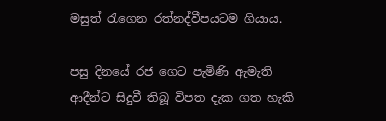මසුත් රැගෙන රත්නද්වීපයටම ගියාය.

පසු දිනයේ රජ ගෙට පැමිණි ඇමැති ආදීන්ට සිදුවී තිබූ විපත දැක ගත හැකි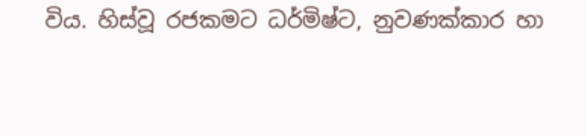විය. හිස්වූ රජකමට ධර්මිෂ්ට, නුවණක්කාර හා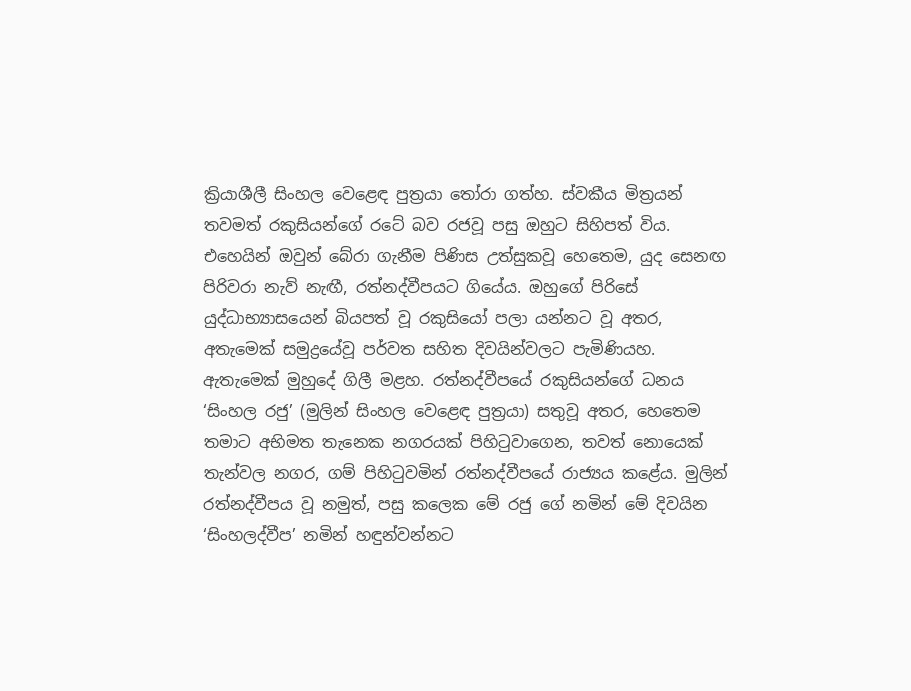ක්‍රියාශීලී සිංහල වෙළෙඳ පුත්‍රයා තෝරා ගත්හ. ස්වකීය මිත්‍රයන් තවමත් රකුසියන්ගේ රටේ බව රජවූ පසු ඔහුට සිහිපත් විය. එහෙයින් ඔවුන් බේරා ගැනීම පිණිස උත්සුකවූ හෙතෙම, යුද සෙනඟ පිරිවරා නැව් නැඟී, රත්නද්වීපයට ගියේය. ඔහුගේ පිරිසේ යුද්ධාභ්‍යාසයෙන් බියපත් වූ රකුසියෝ පලා යන්නට වූ අතර, අතැමෙක් සමුද්‍රයේවූ පර්වත සහිත දිවයින්වලට පැමිණියහ. ඇතැමෙක් මුහුදේ ගිලී මළහ. රත්නද්වීපයේ රකුසියන්ගේ ධනය ‘සිංහල රජු’ (මුලින් සිංහල වෙළෙඳ පුත්‍රයා) සතුවූ අතර, හෙතෙම තමාට අභිමත තැනෙක නගරයක් පිහිටුවාගෙන, තවත් නොයෙක් තැන්වල නගර, ගම් පිහිටුවමින් රත්නද්වීපයේ රාජ්‍යය කළේය. මුලින් රත්නද්වීපය වූ නමුත්, පසු කලෙක මේ රජු ගේ නමින් මේ දිවයින ‘සිංහලද්වීප’ නමින් හඳුන්වන්නට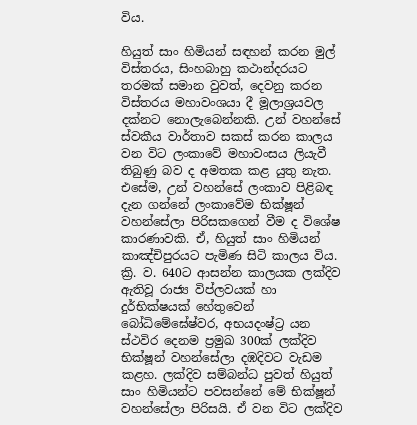විය.

හියුත් සාං හිමියන් සඳහන් කරන මුල් විස්තරය, සිංහබාහු කථාන්දරයට තරමක් සමාන වුවත්, දෙවනු කරන විස්තරය මහාවංශයා දී මූලාශ්‍රයවල දක්නට නොලැබෙන්නකි. උන් වහන්සේ ස්වකීය වාර්තාව සකස් කරන කාලය වන විට ලංකාවේ මහාවංසය ලියැවී තිබුණු බව ද අමතක කළ යුතු නැත. එසේම, උන් වහන්සේ ලංකාව පිළිබඳ දැන ගන්නේ ලංකාවේම භික්ෂූන් වහන්සේලා පිරිසකගෙන් වීම ද විශේෂ කාරණාවකි. ඒ, හියුත් සාං හිමියන් කාඤ්චිපුරයට පැමිණ සිටි කාලය විය. ක්‍රි. ව. 640ට ආසන්න කාලයක ලක්දිව ඇතිවූ රාජ්‍ය විප්ලවයක් හා දුර්භික්ෂයක් හේතුවෙන් බෝධිමේඝේෂ්වර, අභයදංෂ්ට්‍ර යන ස්ථවිර දෙනම ප්‍රමුඛ 300ක් ලක්දිව භික්ෂූන් වහන්සේලා දඹදිවට වැඩම කළහ. ලක්දිව සම්බන්ධ පුවත් හියුත් සාං හිමියන්ට පවසන්නේ මේ භික්ෂූන් වහන්සේලා පිරිසයි. ඒ වන විට ලක්දිව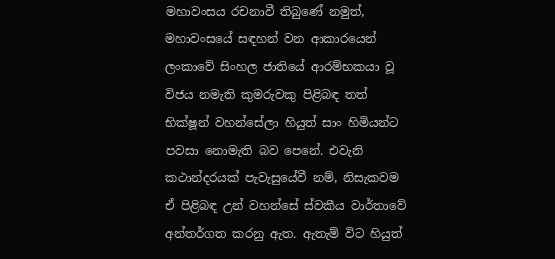මහාවංසය රචනාවී තිබුණේ නමුත්, මහාවංසයේ සඳහන් වන ආකාරයෙන් ලංකාවේ සිංහල ජාතියේ ආරම්භකයා වූ විජය නමැති කුමරුවකු පිළිබඳ තත් භික්ෂූන් වහන්සේලා හියුත් සාං හිමියන්ට පවසා නොමැති බව පෙනේ. එවැනි කථාන්දරයක් පැවැසුයේවී නම්, නිසැකවම ඒ පිළිබඳ උන් වහන්සේ ස්වකීය වාර්තාවේ අන්තර්ගත කරනු ඇත. ඇතැම් විට හියුත්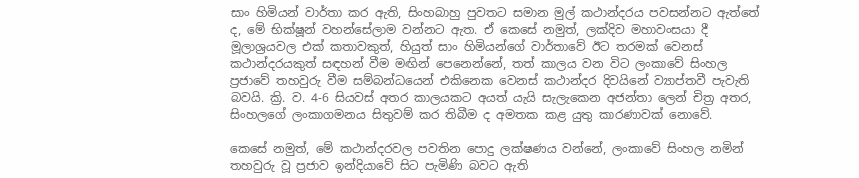සාං හිමියන් වාර්තා කර ඇති, සිංහබාහු පුවතට සමාන මුල් කථාන්දරය පවසන්නට ඇත්තේ ද, මේ භික්ෂූන් වහන්සේලාම වන්නට ඇත. ඒ කෙසේ නමුත්, ලක්දිව මහාවංසයා දී මූලාශ්‍රයවල එක් කතාවකුත්, හියුත් සාං හිමියන්ගේ වාර්තාවේ ඊට තරමක් වෙනස් කථාන්දරයකුත් සඳහන් වීම මඟින් පෙනෙන්නේ, තත් කාලය වන විට ලංකාවේ සිංහල ප්‍රජාවේ තහවුරු වීම සම්බන්ධයෙන් එකිනෙක වෙනස් කථාන්දර දිවයිනේ ව්‍යාප්තවී පැවැති බවයි. ක්‍රි. ව. 4-6 සියවස් අතර කාලයකට අයත් යැයි සැලැකෙන අජන්තා ලෙන් චිත්‍ර අතර, සිංහලගේ ලංකාගමනය සිතුවම් කර තිබීම ද අමතක කළ යුතු කාරණාවක් නොවේ.

කෙසේ නමුත්, මේ කථාන්දරවල පවතින පොදු ලක්ෂණය වන්නේ, ලංකාවේ සිංහල නමින් තහවුරු වූ ප්‍රජාව ඉන්දියාවේ සිට පැමිණි බවට ඇති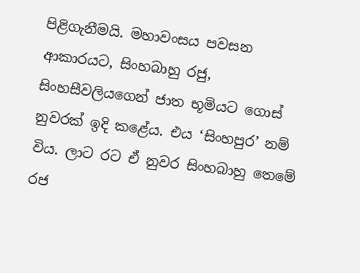පිළිගැනීමයි. මහාවංසය පවසන ආකාරයට, සිංහබාහු රජු, සිංහසීවලියගෙන් ජාත භූමියට ගොස් නුවරක් ඉදි කළේය. එය ‘සිංහපුර’ නම් විය. ලාට රට ඒ නුවර සිංහබාහු තෙමේ රජ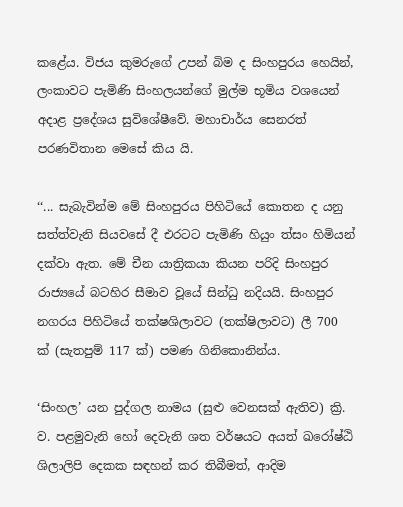කළේය. විජය කුමරුගේ උපන් බිම ද සිංහපුරය හෙයින්, ලංකාවට පැමිණි සිංහලයන්ගේ මුල්ම භූමිය වශයෙන් අදාළ ප්‍රදේශය සුවිශේෂීවේ. මහාචාර්ය සෙනරත් පරණවිතාන මෙසේ කිය යි.

‘‘... සැබැවින්ම මේ සිංහපුරය පිහිටියේ කොතන ද යනු සත්ත්වැනි සියවසේ දී එරටට පැමිණි හියුං ත්සං හිමියන් දක්වා ඇත. මේ චීන යාත්‍රිකයා කියන පරිදි සිංහපුර රාජ්‍යයේ බටහිර සීමාව වූයේ සින්ධු නදියයි. සිංහපුර නගරය පිහිටියේ තක්ෂශිලාවට (තක්ෂිලාවට) ලී 700 ක් (සැතපුම් 117 ක්) පමණ ගිනිකොනින්ය.

‘සිංහල’ යන පුද්ගල නාමය (සුළු වෙනසක් ඇතිව) ක්‍රි. ව. පළමුවැනි හෝ දෙවැනි ශත වර්ෂයට අයත් ඛරෝෂ්ඨි ශිලාලිපි දෙකක සඳහන් කර තිබීමත්, ආදිම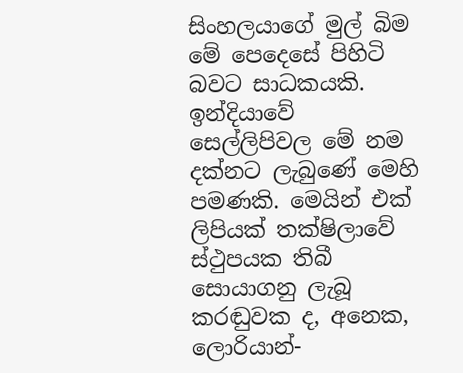සිංහලයාගේ මුල් බිම මේ පෙදෙසේ පිහිටි බවට සාධකයකි. ඉන්දියාවේ සෙල්ලිපිවල මේ නම දක්නට ලැබුණේ මෙහි පමණකි. මෙයින් එක් ලිපියක් තක්ෂිලාවේ ස්ථුපයක තිබී සොයාගනු ලැබූ කරඬුවක ද, අනෙක, ලොරියාන්-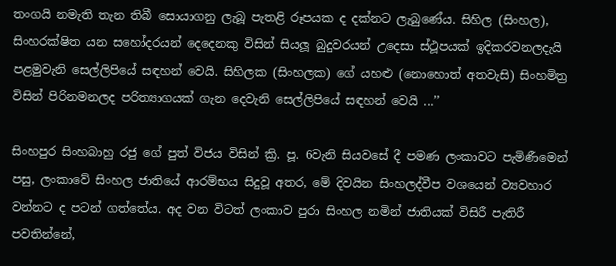තංගයි නමැති තැන තිබී සොයාගනු ලැබූ පැතළි රූපයක ද දක්නට ලැබුණේය. සිහිල (සිංහල), සිංහරක්ෂිත යන සහෝදරයන් දෙදෙනකු විසින් සියලූ බුදුවරයන් උදෙසා ස්ථූපයක් ඉදිකරවනලදැයි පළමුවැනි සෙල්ලිපියේ සඳහන් වෙයි. සිහිලක (සිංහලක) ගේ යහළු (නොහොත් අතවැසි) සිංහමිත්‍ර විසින් පිරිනමනලද පරිත්‍යාගයක් ගැන දෙවැනි සෙල්ලිපියේ සඳහන් වෙයි ...’’

සිංහපුර සිංහබාහු රජු ගේ පුත් විජය විසින් ක්‍රි. පූ. 6වැනි සියවසේ දී පමණ ලංකාවට පැමිණීමෙන් පසු, ලංකාවේ සිංහල ජාතියේ ආරම්භය සිදුවූ අතර, මේ දිවයින සිංහලද්වීප වශයෙන් ව්‍යවහාර වන්නට ද පටන් ගත්තේය. අද වන විටත් ලංකාව පුරා සිංහල නමින් ජාතියක් විසිරී පැතිරී පවතින්නේ,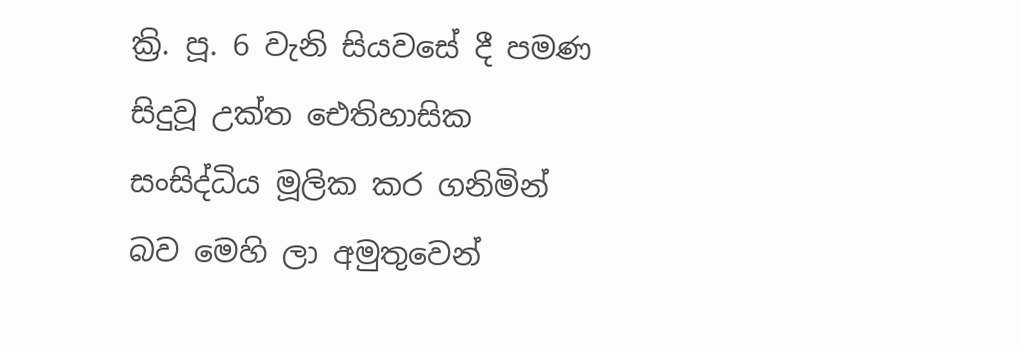ක්‍රි. පූ. 6 වැනි සියවසේ දී පමණ සිදුවූ උක්ත ඓතිහාසික සංසිද්ධිය මූලික කර ගනිමින් බව මෙහි ලා අමුතුවෙන්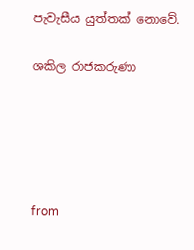පැවැසීය යුත්තක් නොවේ.

ශකිල රාජකරුණා





from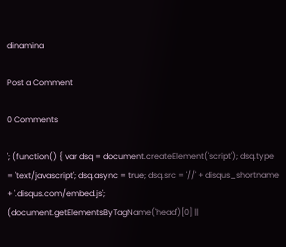dinamina

Post a Comment

0 Comments

'; (function() { var dsq = document.createElement('script'); dsq.type = 'text/javascript'; dsq.async = true; dsq.src = '//' + disqus_shortname + '.disqus.com/embed.js'; (document.getElementsByTagName('head')[0] ||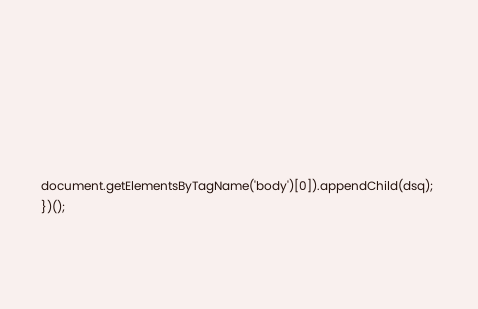document.getElementsByTagName('body')[0]).appendChild(dsq); })();